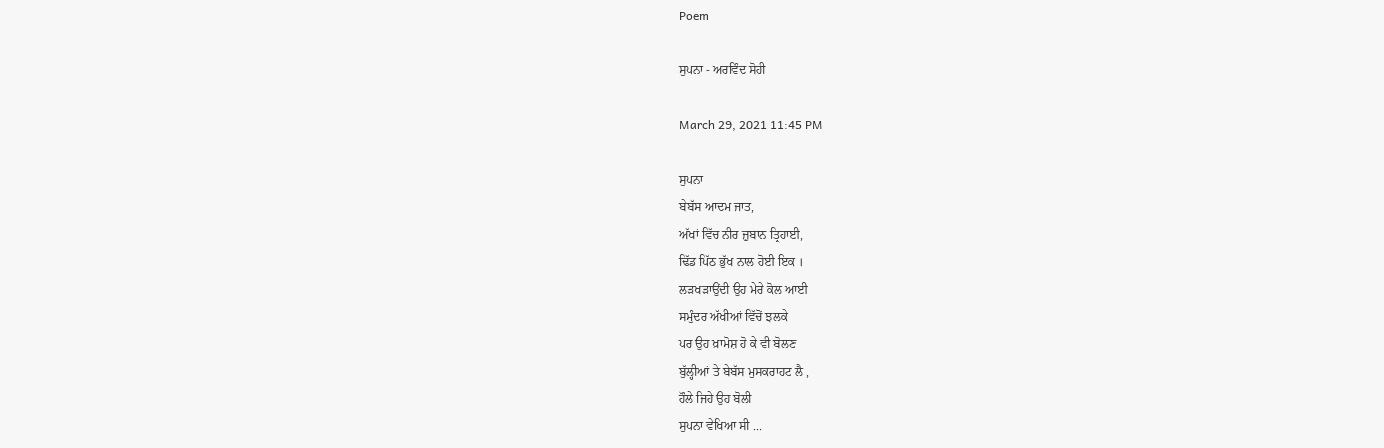Poem

ਸੁਪਨਾ - ਅਰਵਿੰਦ ਸੋਹੀ

March 29, 2021 11:45 PM

ਸੁਪਨਾ
ਬੇਬੱਸ ਆਦਮ ਜਾਤ,
ਅੱਖਾਂ ਵਿੱਚ ਨੀਰ ਜ਼ੁਬਾਨ ਤ੍ਰਿਹਾਈ,
ਢਿੱਡ ਪਿੱਠ ਭੁੱਖ ਨਾਲ ਹੋਈ ਇਕ ।
ਲੜਖੜਾਉਂਦੀ ਉਹ ਮੇਰੇ ਕੋਲ ਆਈ
ਸਮੁੰਦਰ ਅੱਖੀਆਂ ਵਿੱਚੋਂ ਝਲਕੇ
ਪਰ ਉਹ ਖ਼ਾਮੋਸ਼ ਹੋ ਕੇ ਵੀ ਬੋਲਣ
ਬੁੱਲ੍ਹੀਆਂ ਤੇ ਬੇਬੱਸ ਮੁਸਕਰਾਹਟ ਲੈ ,
ਹੌਲੇ ਜਿਹੇ ਉਹ ਬੋਲੀ
ਸੁਪਨਾ ਵੇਖਿਆ ਸੀ ...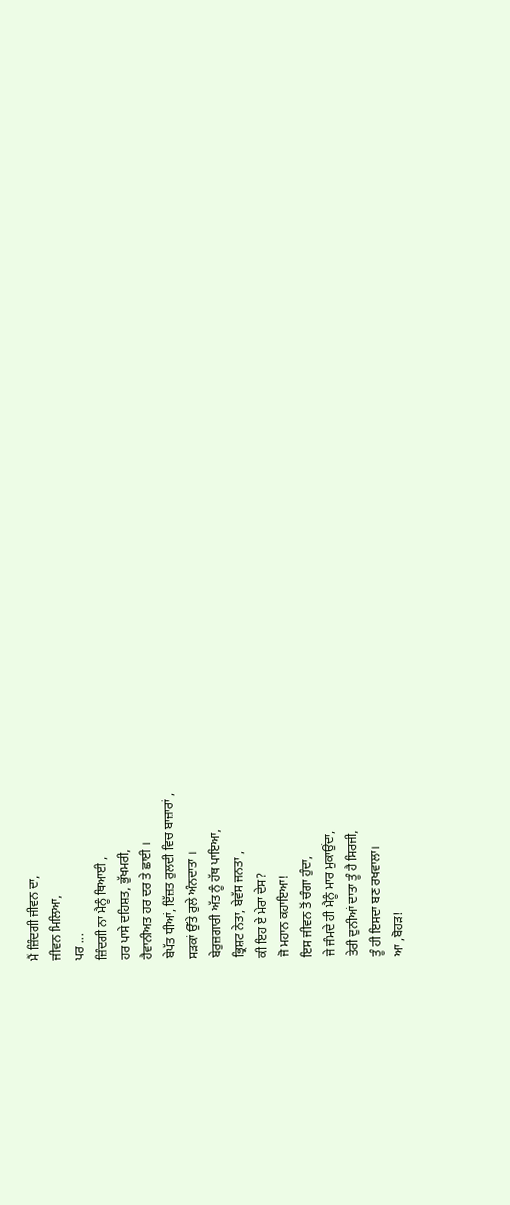ਮੈਂ ਜ਼ਿੰਦਗੀ ਜੀਵਨ ਦਾ,
ਜੀਵਨ ਮਿਲਿਆ,
ਪਰ ...
ਜ਼ਿੰਦਗੀ ਨਾ ਮੈਨੂੰ ਥਿਆਈ ,
ਹਰ ਪਾਸੇ ਦਹਿਸ਼ਤ, ਭੁੱਖਮਰੀ,
ਹੈਵਾਨੀਅਤ ਹਰ ਦਰ ਤੇ ਛਾਈ ।
ਬੇਪੱਤ ਧੀਆਂ, ਇੱਜ਼ਤ ਰੁਲਦੀ ਵਿਚ ਬਾਜ਼ਾਰਾਂ ,
ਸੜਕਾਂ ਉੱਤੇ ਰੁਲੇ ਅੰਨਦਾਤਾ ।
ਬੇਰੁਜ਼ਗਾਰੀ ਅੱਤ ਨੂੰ ਹੱਥ ਪਾਇਆ,
ਭ੍ਰਿਸ਼ਟ ਨੇਤਾ, ਬੇਵੱਸ ਜਨਤਾ ,
ਕੀ ਇਹ ਏ ਮੇਰਾ ਦੇਸ?
ਜੋ ਮਹਾਨ ਕਹਾਇਆ!
ਇਸ ਜੀਵਨ ਤੋਂ ਚੰਗਾ ਹੁੰਦਾ,
ਜੇ ਜੰਮਦੇ ਹੀ ਮੈਨੂੰ ਮਾਰ ਮੁਕਾਉਂਦਾ,
ਤੇਰੀ ਦੁਨੀਆਂ ਦਾਤਾ ਤੂੰ ਹੈ ਸਿਰਜੀ,
ਤੂੰ ਹੀ ਇਸਦਾ ਬਣ ਰਖਵਾਲਾ।
ਆ ,ਬੋਹੜ!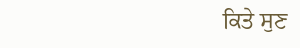ਕਿਤੇ ਸੁਣ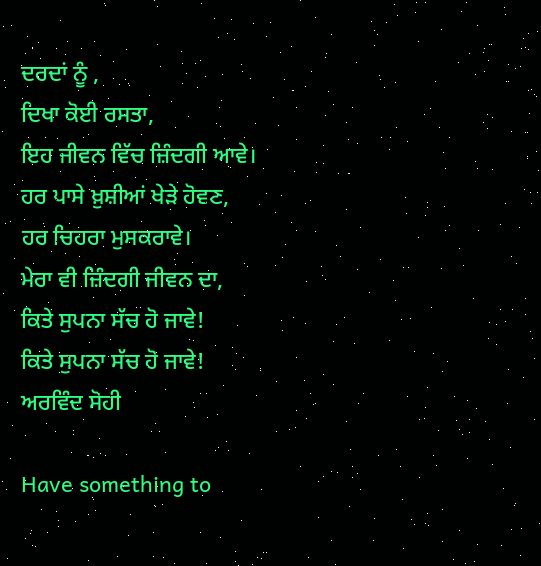ਦਰਦਾਂ ਨੂੰ ,
ਦਿਖਾ ਕੋਈ ਰਸਤਾ,
ਇਹ ਜੀਵਨ ਵਿੱਚ ਜ਼ਿੰਦਗੀ ਆਵੇ।
ਹਰ ਪਾਸੇ ਖ਼ੁਸ਼ੀਆਂ ਖੇੜੇ ਹੋਵਣ,
ਹਰ ਚਿਹਰਾ ਮੁਸਕਰਾਵੇ।
ਮੇਰਾ ਵੀ ਜ਼ਿੰਦਗੀ ਜੀਵਨ ਦਾ,
ਕਿਤੇ ਸੁਪਨਾ ਸੱਚ ਹੋ ਜਾਵੇ!
ਕਿਤੇ ਸੁਪਨਾ ਸੱਚ ਹੋ ਜਾਵੇ!
ਅਰਵਿੰਦ ਸੋਹੀ

Have something to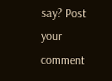say? Post your comment